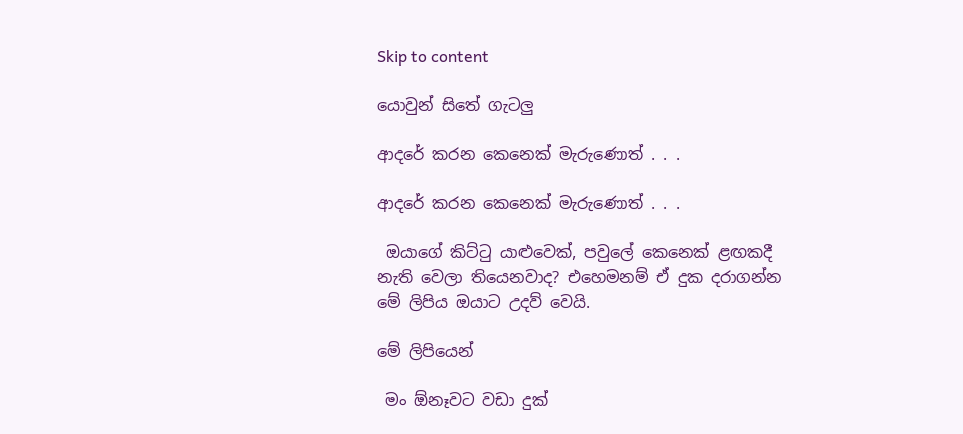Skip to content

යොවුන් සිතේ ගැටලු

ආදරේ කරන කෙනෙක් මැරුණොත් . . .

ආදරේ කරන කෙනෙක් මැරුණොත් . . .

 ඔයාගේ කිට්ටු යාළුවෙක්, පවුලේ කෙනෙක් ළඟකදී නැති වෙලා තියෙනවාද? එහෙමනම් ඒ දුක දරාගන්න මේ ලිපිය ඔයාට උදව් වෙයි.

මේ ලිපියෙන්

 මං ඕනෑවට වඩා දුක්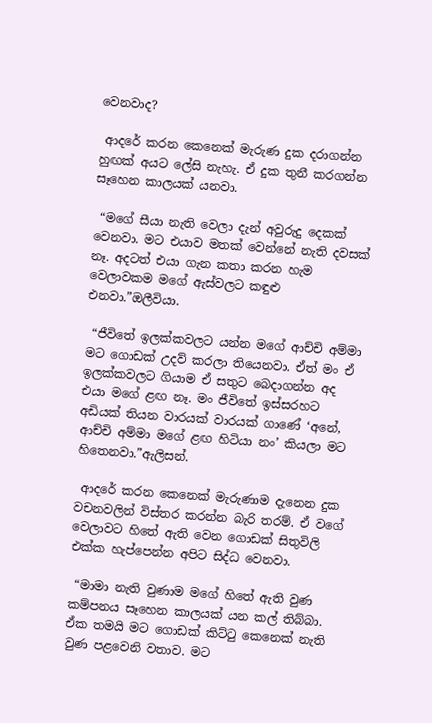වෙනවාද?

 ආදරේ කරන කෙනෙක් මැරුණ දුක දරාගන්න හුඟක් අයට ලේසි නැහැ. ඒ දුක තුනී කරගන්න සෑහෙන කාලයක් යනවා.

 “මගේ සීයා නැති වෙලා දැන් අවුරුදු දෙකක් වෙනවා. මට එයාව මතක් වෙන්නේ නැති දවසක් නෑ. අදටත් එයා ගැන කතා කරන හැම වෙලාවකම මගේ ඇස්වලට කඳුළු එනවා.”ඔලීවියා.

 “ජීවිතේ ඉලක්කවලට යන්න මගේ ආච්චි අම්මා මට ගොඩක් උදව් කරලා තියෙනවා. ඒත් මං ඒ ඉලක්කවලට ගියාම ඒ සතුට බෙදාගන්න අද එයා මගේ ළඟ නෑ. මං ජීවිතේ ඉස්සරහට අඩියක් තියන වාරයක් වාරයක් ගාණේ ‘අනේ, ආච්චි අම්මා මගේ ළඟ හිටියා නං’ කියලා මට හිතෙනවා.”ඇලිසන්.

 ආදරේ කරන කෙනෙක් මැරුණාම දැනෙන දුක වචනවලින් විස්තර කරන්න බැරි තරම්. ඒ වගේ වෙලාවට හිතේ ඇති වෙන ගොඩක් සිතුවිලි එක්ක හැප්පෙන්න අපිට සිද්ධ වෙනවා.

 “මාමා නැති වුණාම මගේ හිතේ ඇති වුණ කම්පනය සෑහෙන කාලයක් යන කල් තිබ්බා. ඒක තමයි මට ගොඩක් කිට්ටු කෙනෙක් නැති වුණ පළවෙනි වතාව. මට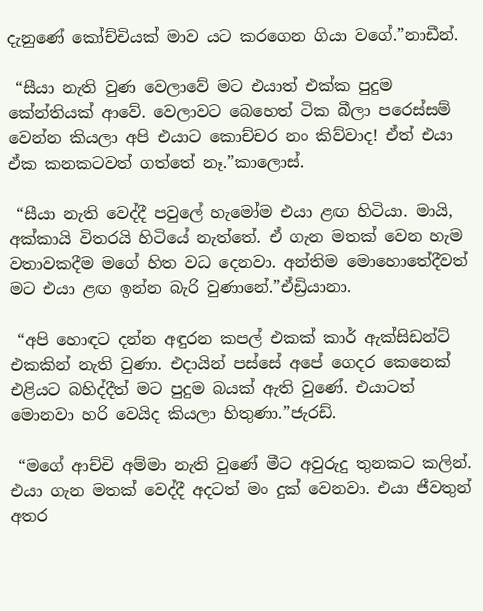දැනුණේ කෝච්චියක් මාව යට කරගෙන ගියා වගේ.”නාඩීන්.

 “සීයා නැති වුණ වෙලාවේ මට එයාත් එක්ක පුදුම කේන්තියක් ආවේ. වෙලාවට බෙහෙත් ටික බීලා පරෙස්සම් වෙන්න කියලා අපි එයාට කොච්චර නං කිව්වාද! ඒත් එයා ඒක කනකටවත් ගත්තේ නෑ.”කාලොස්.

 “සීයා නැති වෙද්දී පවුලේ හැමෝම එයා ළඟ හිටියා. මායි, අක්කායි විතරයි හිටියේ නැත්තේ. ඒ ගැන මතක් වෙන හැම වතාවකදීම මගේ හිත වධ දෙනවා. අන්තිම මොහොතේදීවත් මට එයා ළඟ ඉන්න බැරි වුණානේ.”ඒඩ්‍රියානා.

 “අපි හොඳට දන්න අඳුරන කපල් එකක් කාර් ඇක්සිඩන්ට් එකකින් නැති වුණා. එදායින් පස්සේ අපේ ගෙදර කෙනෙක් එළියට බහිද්දීත් මට පුදුම බයක් ඇති වුණේ. එයාටත් මොනවා හරි වෙයිද කියලා හිතුණා.”ජැරඩ්.

 “මගේ ආච්චි අම්මා නැති වුණේ මීට අවුරුදු තුනකට කලින්. එයා ගැන මතක් වෙද්දී අදටත් මං දුක් වෙනවා. එයා ජීවතුන් අතර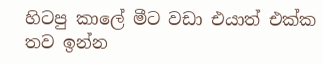හිටපු කාලේ මීට වඩා එයාත් එක්ක තව ඉන්න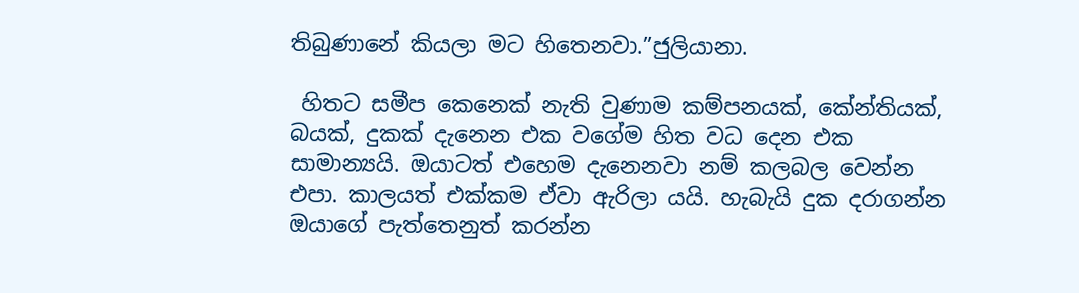තිබුණානේ කියලා මට හිතෙනවා.”ජුලියානා.

 හිතට සමීප කෙනෙක් නැති වුණාම කම්පනයක්, කේන්තියක්, බයක්, දුකක් දැනෙන එක වගේම හිත වධ දෙන එක සාමාන්‍යයි. ඔයාටත් එහෙම දැනෙනවා නම් කලබල වෙන්න එපා. කාලයත් එක්කම ඒවා ඇරිලා යයි. හැබැයි දුක දරාගන්න ඔයාගේ පැත්තෙනුත් කරන්න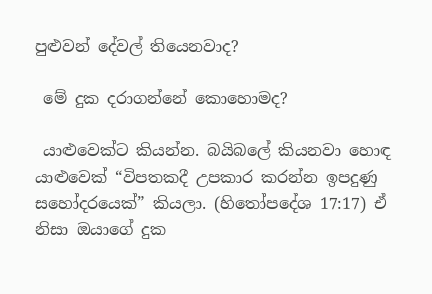පුළුවන් දේවල් තියෙනවාද?

 මේ දුක දරාගන්නේ කොහොමද?

 යාළුවෙක්ට කියන්න. බයිබලේ කියනවා හොඳ යාළුවෙක් “විපතකදී උපකාර කරන්න ඉපදුණු සහෝදරයෙක්” කියලා. (හිතෝපදේශ 17:17) ඒ නිසා ඔයාගේ දුක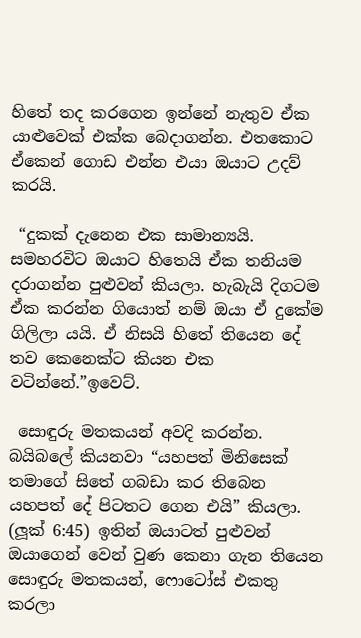හිතේ තද කරගෙන ඉන්නේ නැතුව ඒක යාළුවෙක් එක්ක බෙදාගන්න. එතකොට ඒකෙන් ගොඩ එන්න එයා ඔයාට උදව් කරයි.

 “දුකක් දැනෙන එක සාමාන්‍යයි. සමහරවිට ඔයාට හිතෙයි ඒක තනියම දරාගන්න පුළුවන් කියලා. හැබැයි දිගටම ඒක කරන්න ගියොත් නම් ඔයා ඒ දුකේම ගිලිලා යයි. ඒ නිසයි හිතේ තියෙන දේ තව කෙනෙක්ට කියන එක වටින්නේ.”ඉවෙට්.

 සොඳුරු මතකයන් අවදි කරන්න. බයිබලේ කියනවා “යහපත් මිනිසෙක් තමාගේ සිතේ ගබඩා කර තිබෙන යහපත් දේ පිටතට ගෙන එයි” කියලා. (ලූක් 6:45) ඉතින් ඔයාටත් පුළුවන් ඔයාගෙන් වෙන් වුණ කෙනා ගැන තියෙන සොඳුරු මතකයන්, ෆොටෝස් එකතු කරලා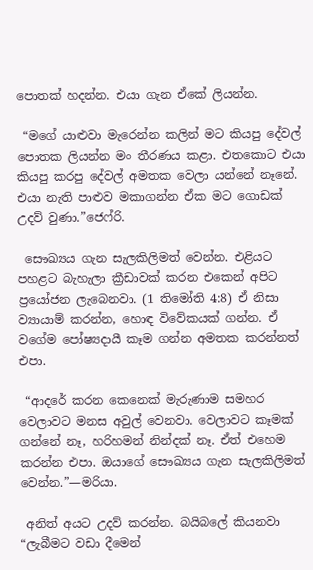පොතක් හදන්න. එයා ගැන ඒකේ ලියන්න.

 “මගේ යාළුවා මැරෙන්න කලින් මට කියපු දේවල් පොතක ලියන්න මං තීරණය කළා. එතකොට එයා කියපු කරපු දේවල් අමතක වෙලා යන්නේ නෑනේ. එයා නැති පාළුව මකාගන්න ඒක මට ගොඩක් උදව් වුණා.”ජෙෆ්රි.

 සෞඛ්‍යය ගැන සැලකිලිමත් වෙන්න. එළියට පහළට බැහැලා ක්‍රීඩාවක් කරන එකෙන් අපිට ප්‍රයෝජන ලැබෙනවා. (1 තිමෝති 4:8) ඒ නිසා ව්‍යායාම් කරන්න, හොඳ විවේකයක් ගන්න. ඒ වගේම පෝෂ්‍යදායී කෑම ගන්න අමතක කරන්නත් එපා.

 “ආදරේ කරන කෙනෙක් මැරුණාම සමහර වෙලාවට මනස අවුල් වෙනවා. වෙලාවට කෑමක් ගන්නේ නෑ, හරිහමන් නින්දක් නෑ. ඒත් එහෙම කරන්න එපා. ඔයාගේ සෞඛ්‍යය ගැන සැලකිලිමත් වෙන්න.”—මරියා.

 අනිත් අයට උදව් කරන්න. බයිබලේ කියනවා “ලැබීමට වඩා දීමෙන්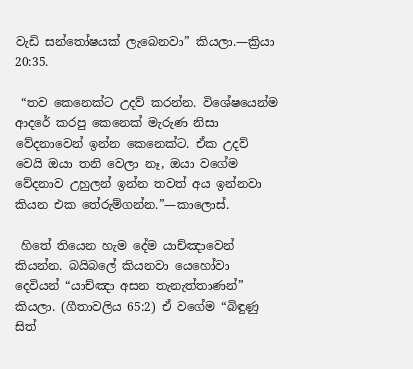වැඩි සන්තෝෂයක් ලැබෙනවා” කියලා.—ක්‍රියා 20:35.

 “තව කෙනෙක්ට උදව් කරන්න. විශේෂයෙන්ම ආදරේ කරපු කෙනෙක් මැරුණ නිසා වේදනාවෙන් ඉන්න කෙනෙක්ට. ඒක උදව් වෙයි ඔයා තනි වෙලා නෑ, ඔයා වගේම වේදනාව උහුලන් ඉන්න තවත් අය ඉන්නවා කියන එක තේරුම්ගන්න.”—කාලොස්.

 හිතේ තියෙන හැම දේම යාච්ඤාවෙන් කියන්න. බයිබලේ කියනවා යෙහෝවා දෙවියන් “යාච්ඤා අසන තැනැත්තාණන්” කියලා. (ගීතාවලිය 65:2) ඒ වගේම “බිඳුණු සිත්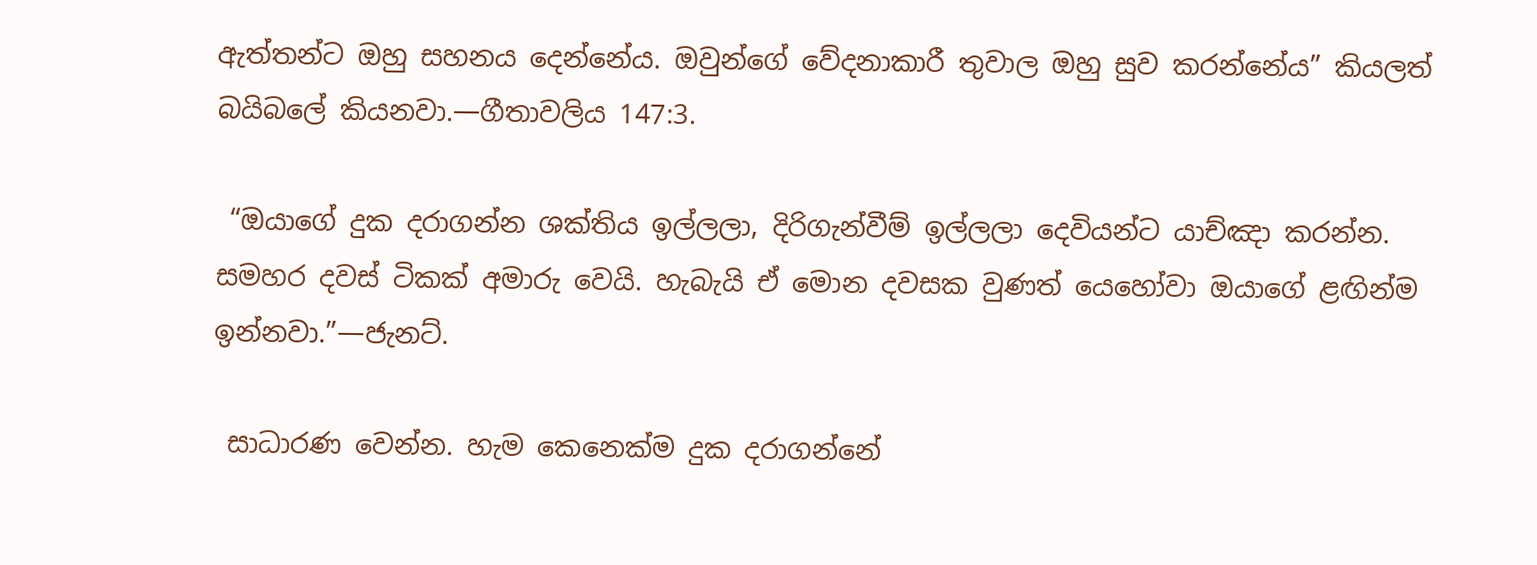ඇත්තන්ට ඔහු සහනය දෙන්නේය. ඔවුන්ගේ වේදනාකාරී තුවාල ඔහු සුව කරන්නේය” කියලත් බයිබලේ කියනවා.—ගීතාවලිය 147:3.

 “ඔයාගේ දුක දරාගන්න ශක්තිය ඉල්ලලා, දිරිගැන්වීම් ඉල්ලලා දෙවියන්ට යාච්ඤා කරන්න. සමහර දවස් ටිකක් අමාරු වෙයි. හැබැයි ඒ මොන දවසක වුණත් යෙහෝවා ඔයාගේ ළඟින්ම ඉන්නවා.”—ජැනට්.

 සාධාරණ වෙන්න. හැම කෙනෙක්ම දුක දරාගන්නේ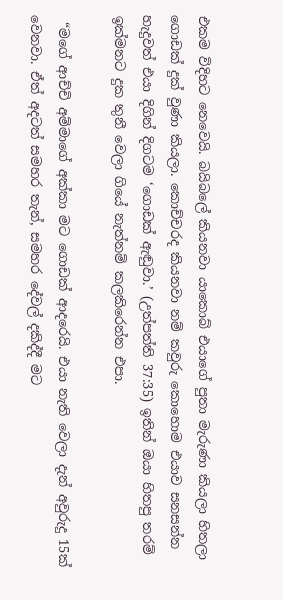එකම විදිහට නෙවෙයි. බයිබලේ කියනවා යාකොබ් එයාගේ පුතා මැරුණා කියලා හිතලා ගොඩක් දුක් වුණා කියලා. කොච්චරද කියනවා නම් කවුරු කොහොම එයාව සනසන්න හැදුවත් එයා දිගින් දිගටම ‘ගොඩක් ඇඬුවා.’ (උත්පත්ති 37:35) ඉතින් ඔයා හිතපු තරම් ඉක්මනට දුක තුනී වෙලා ගියේ නැත්නම් කලකිරෙන්න එපා.

 “මගේ ආච්චි අම්මාගේ අක්කා මට ගොඩක් ආදරෙයි. එයා නැති වෙලා දැන් අවුරුදු 15ක් වෙනවා. ඒත් අදටත් සමහර තැන්, සමහර දේවල් දකිද්දී මට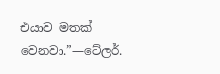එයාව මතක් වෙනවා.”—ටේලර්.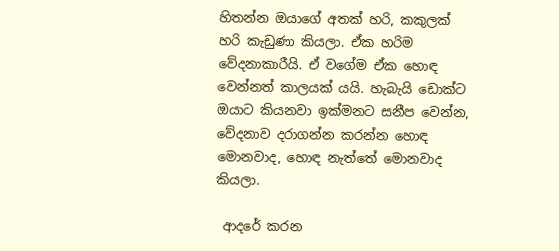හිතන්න ඔයාගේ අතක් හරි, කකුලක් හරි කැඩුණා කියලා. ඒක හරිම වේදනාකාරීයි. ඒ වගේම ඒක හොඳ වෙන්නත් කාලයක් යයි. හැබැයි ඩොක්ට ඔයාට කියනවා ඉක්මනට සනීප වෙන්න, වේදනාව දරාගන්න කරන්න හොඳ මොනවාද, හොඳ නැත්තේ මොනවාද කියලා.

 ආදරේ කරන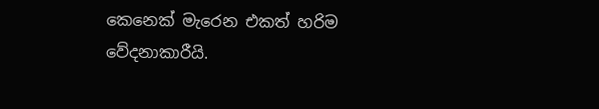කෙනෙක් මැරෙන එකත් හරිම වේදනාකාරීයි.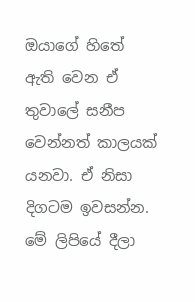ඔයාගේ හිතේ ඇති වෙන ඒ තුවාලේ සනීප වෙන්නත් කාලයක් යනවා. ඒ නිසා දිගටම ඉවසන්න. මේ ලිපියේ දීලා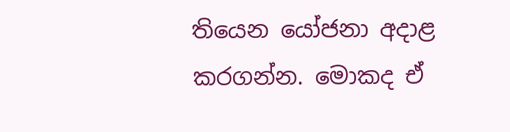තියෙන යෝජනා අදාළ කරගන්න. මොකද ඒ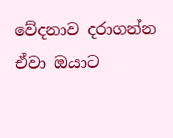වේදනාව දරාගන්න ඒවා ඔයාට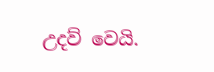උදව් වෙයි.